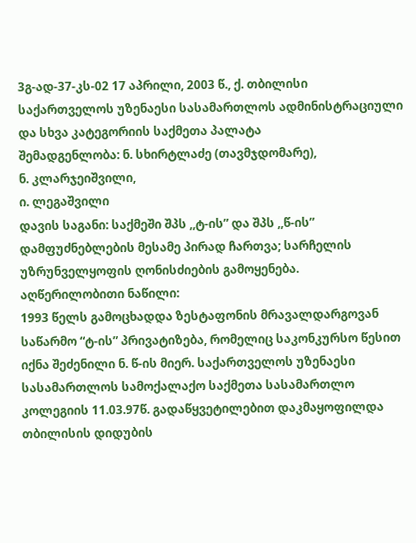3გ-ად-37-კს-02 17 აპრილი, 2003 წ., ქ. თბილისი
საქართველოს უზენაესი სასამართლოს ადმინისტრაციული და სხვა კატეგორიის საქმეთა პალატა
შემადგენლობა: ნ. სხირტლაძე (თავმჯდომარე),
ნ. კლარჯეიშვილი,
ი. ლეგაშვილი
დავის საგანი: საქმეში შპს ,,ტ-ის” და შპს ,,წ-ის” დამფუძნებლების მესამე პირად ჩართვა; სარჩელის უზრუნველყოფის ღონისძიების გამოყენება.
აღწერილობითი ნაწილი:
1993 წელს გამოცხადდა ზესტაფონის მრავალდარგოვან საწარმო “ტ-ის” პრივატიზება, რომელიც საკონკურსო წესით იქნა შეძენილი ნ. წ-ის მიერ. საქართველოს უზენაესი სასამართლოს სამოქალაქო საქმეთა სასამართლო კოლეგიის 11.03.97წ. გადაწყვეტილებით დაკმაყოფილდა თბილისის დიდუბის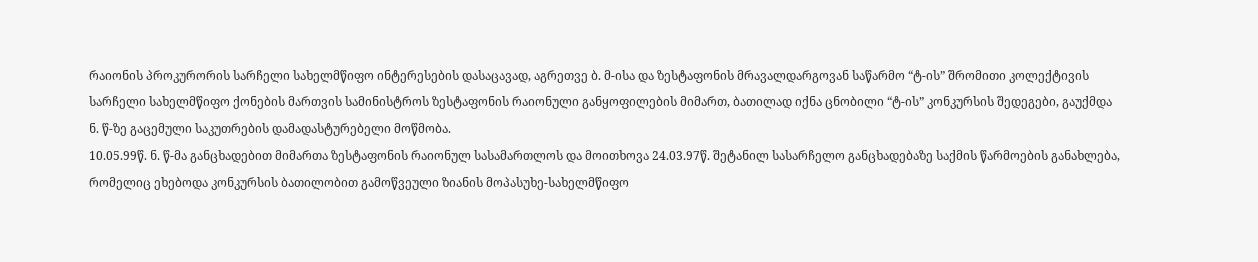რაიონის პროკურორის სარჩელი სახელმწიფო ინტერესების დასაცავად, აგრეთვე ბ. მ-ისა და ზესტაფონის მრავალდარგოვან საწარმო “ტ-ის” შრომითი კოლექტივის სარჩელი სახელმწიფო ქონების მართვის სამინისტროს ზესტაფონის რაიონული განყოფილების მიმართ, ბათილად იქნა ცნობილი “ტ-ის” კონკურსის შედეგები, გაუქმდა ნ. წ-ზე გაცემული საკუთრების დამადასტურებელი მოწმობა.
10.05.99წ. ნ. წ-მა განცხადებით მიმართა ზესტაფონის რაიონულ სასამართლოს და მოითხოვა 24.03.97წ. შეტანილ სასარჩელო განცხადებაზე საქმის წარმოების განახლება, რომელიც ეხებოდა კონკურსის ბათილობით გამოწვეული ზიანის მოპასუხე-სახელმწიფო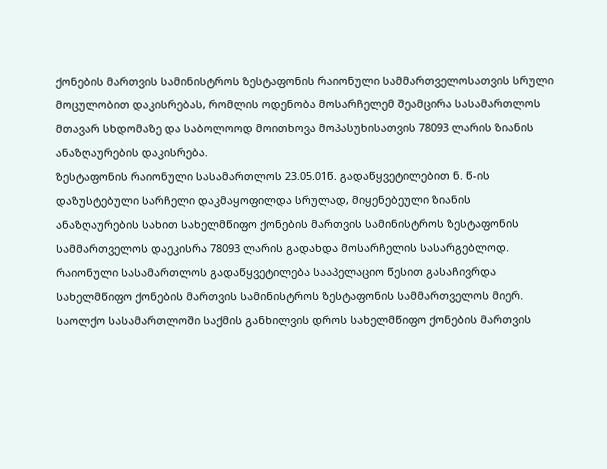ქონების მართვის სამინისტროს ზესტაფონის რაიონული სამმართველოსათვის სრული მოცულობით დაკისრებას, რომლის ოდენობა მოსარჩელემ შეამცირა სასამართლოს მთავარ სხდომაზე და საბოლოოდ მოითხოვა მოპასუხისათვის 78093 ლარის ზიანის ანაზღაურების დაკისრება.
ზესტაფონის რაიონული სასამართლოს 23.05.01წ. გადაწყვეტილებით ნ. წ-ის დაზუსტებული სარჩელი დაკმაყოფილდა სრულად, მიყენებეული ზიანის ანაზღაურების სახით სახელმწიფო ქონების მართვის სამინისტროს ზესტაფონის სამმართველოს დაეკისრა 78093 ლარის გადახდა მოსარჩელის სასარგებლოდ.
რაიონული სასამართლოს გადაწყვეტილება სააპელაციო წესით გასაჩივრდა სახელმწიფო ქონების მართვის სამინისტროს ზესტაფონის სამმართველოს მიერ.
საოლქო სასამართლოში საქმის განხილვის დროს სახელმწიფო ქონების მართვის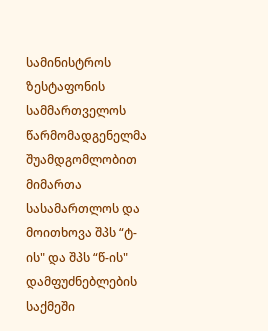სამინისტროს ზესტაფონის სამმართველოს წარმომადგენელმა შუამდგომლობით მიმართა სასამართლოს და მოითხოვა შპს “ტ-ის" და შპს “წ-ის" დამფუძნებლების საქმეში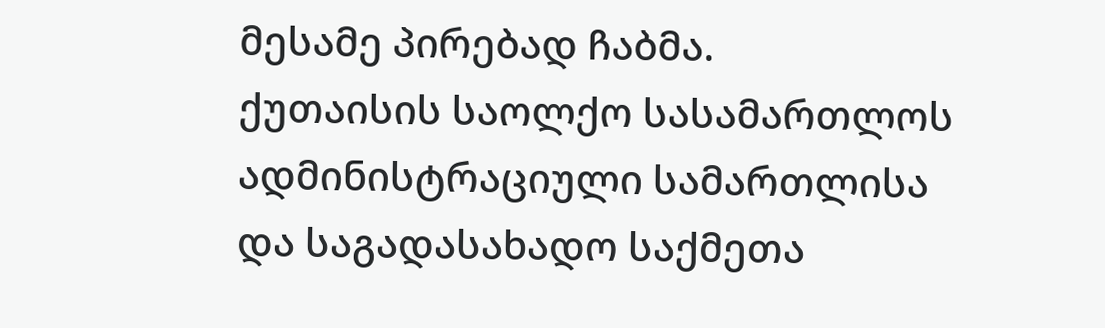მესამე პირებად ჩაბმა.
ქუთაისის საოლქო სასამართლოს ადმინისტრაციული სამართლისა და საგადასახადო საქმეთა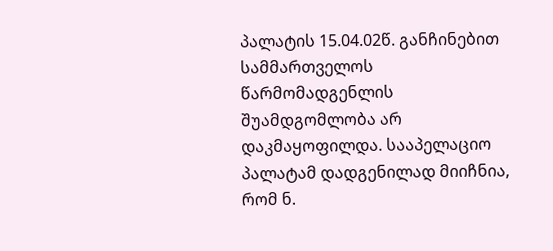პალატის 15.04.02წ. განჩინებით სამმართველოს წარმომადგენლის შუამდგომლობა არ დაკმაყოფილდა. სააპელაციო პალატამ დადგენილად მიიჩნია, რომ ნ.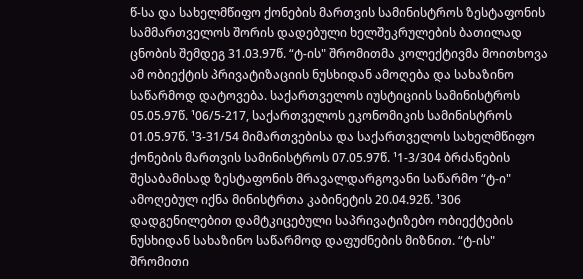წ-სა და სახელმწიფო ქონების მართვის სამინისტროს ზესტაფონის სამმართველოს შორის დადებული ხელშეკრულების ბათილად ცნობის შემდეგ 31.03.97წ. “ტ-ის" შრომითმა კოლექტივმა მოითხოვა ამ ობიექტის პრივატიზაციის ნუსხიდან ამოღება და სახაზინო საწარმოდ დატოვება. საქართველოს იუსტიციის სამინისტროს 05.05.97წ. ¹06/5-217, საქართველოს ეკონომიკის სამინისტროს 01.05.97წ. ¹3-31/54 მიმართვებისა და საქართველოს სახელმწიფო ქონების მართვის სამინისტროს 07.05.97წ. ¹1-3/304 ბრძანების შესაბამისად ზესტაფონის მრავალდარგოვანი საწარმო “ტ-ი" ამოღებულ იქნა მინისტრთა კაბინეტის 20.04.92წ. ¹306 დადგენილებით დამტკიცებული საპრივატიზებო ობიექტების ნუსხიდან სახაზინო საწარმოდ დაფუძნების მიზნით. “ტ-ის" შრომითი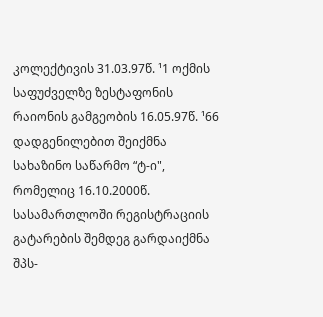კოლექტივის 31.03.97წ. ¹1 ოქმის საფუძველზე ზესტაფონის რაიონის გამგეობის 16.05.97წ. ¹66 დადგენილებით შეიქმნა სახაზინო საწარმო “ტ-ი", რომელიც 16.10.2000წ. სასამართლოში რეგისტრაციის გატარების შემდეგ გარდაიქმნა შპს-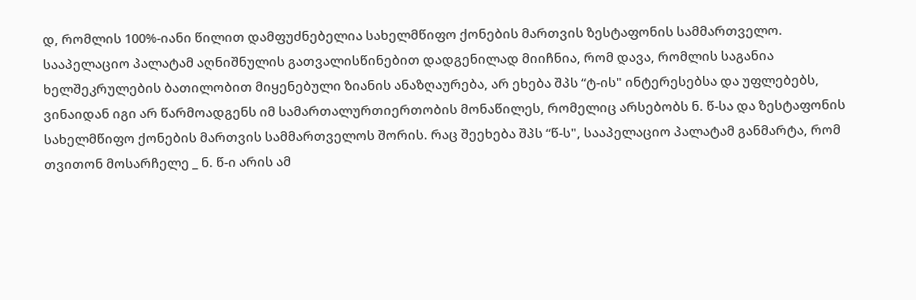დ, რომლის 100%-იანი წილით დამფუძნებელია სახელმწიფო ქონების მართვის ზესტაფონის სამმართველო. სააპელაციო პალატამ აღნიშნულის გათვალისწინებით დადგენილად მიიჩნია, რომ დავა, რომლის საგანია ხელშეკრულების ბათილობით მიყენებული ზიანის ანაზღაურება, არ ეხება შპს “ტ-ის" ინტერესებსა და უფლებებს, ვინაიდან იგი არ წარმოადგენს იმ სამართალურთიერთობის მონაწილეს, რომელიც არსებობს ნ. წ-სა და ზესტაფონის სახელმწიფო ქონების მართვის სამმართველოს შორის. რაც შეეხება შპს “წ-ს", სააპელაციო პალატამ განმარტა, რომ თვითონ მოსარჩელე _ ნ. წ-ი არის ამ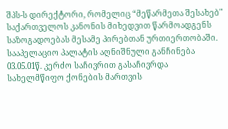შპს-ს დირექტორი, რომელიც “მეწარმეთა შესახებ" საქართველოს კანონის მიხედვით წარმოადგენს საზოგადოებას მესამე პირებთან ურთიერთობაში.
სააპელაციო პალატის აღნიშნული განჩინება 03.05.01წ. კერძო საჩივრით გასაჩივრდა სახელმწიფო ქონების მართვის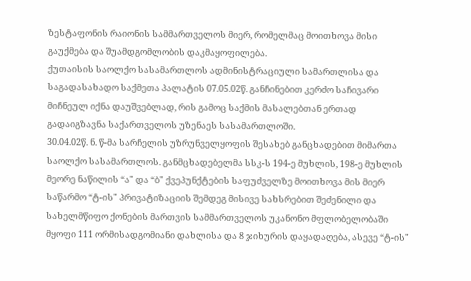ზესტაფონის რაიონის სამმართველოს მიერ, რომელმაც მოითხოვა მისი გაუქმება და შუამდგომლობის დაკმაყოფილება.
ქუთაისის საოლქო სასამართლოს ადმინისტრაციული სამართლისა და საგადასახადო საქმეთა პალატის 07.05.02წ. განჩინებით კერძო საჩივარი მიჩნეულ იქნა დაუშვებლად, რის გამოც საქმის მასალებთან ერთად გადაიგზავნა საქართველოს უზენაეს სასამართლოში.
30.04.02წ. ნ. წ-მა სარჩელის უზრუნველყოფის შესახებ განცხადებით მიმართა საოლქო სასამართლოს. განმცხადებელმა სსკ-ს 194-ე მუხლის, 198-ე მუხლის მეორე ნაწილის “ა" და “ბ" ქვეპუნქტების საფუძველზე მოითხოვა მის მიერ საწარმო “ტ-ის" პრივატიზაციის შემდეგ მისივე სახსრებით შეძენილი და სახელმწიფო ქონების მართვის სამმართველოს უკანონო მფლობელობაში მყოფი 111 ორმისადგომიანი დახლისა და 8 ჯიხურის დაყადაღება, ასევე “ტ-ის"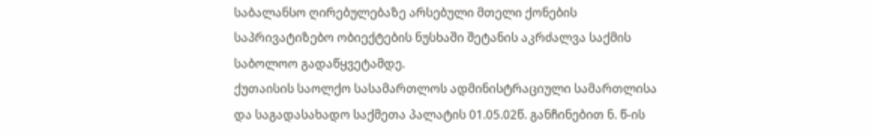საბალანსო ღირებულებაზე არსებული მთელი ქონების საპრივატიზებო ობიექტების ნუსხაში შეტანის აკრძალვა საქმის საბოლოო გადაწყვეტამდე.
ქუთაისის საოლქო სასამართლოს ადმინისტრაციული სამართლისა და საგადასახადო საქმეთა პალატის 01.05.02წ. განჩინებით ნ. წ-ის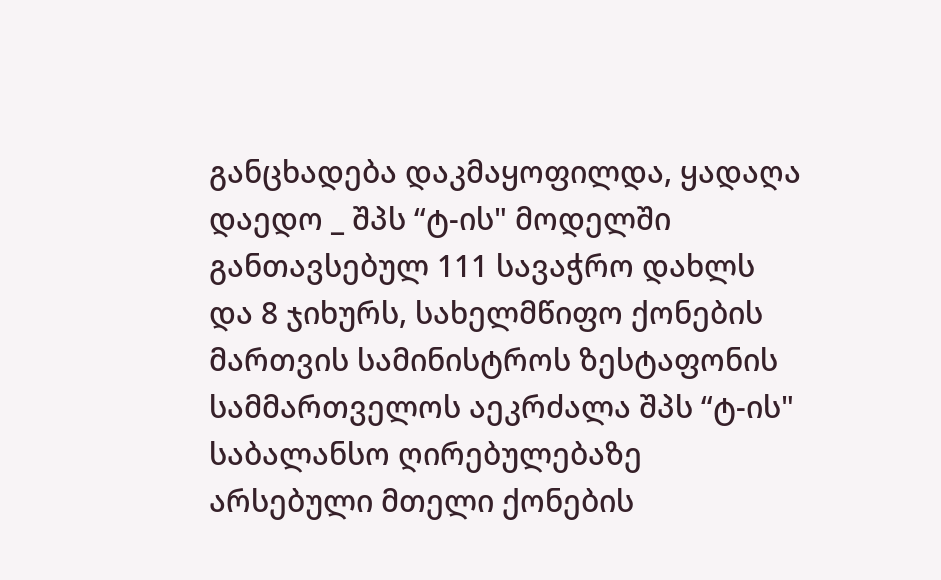განცხადება დაკმაყოფილდა, ყადაღა დაედო _ შპს “ტ-ის" მოდელში განთავსებულ 111 სავაჭრო დახლს და 8 ჯიხურს, სახელმწიფო ქონების მართვის სამინისტროს ზესტაფონის სამმართველოს აეკრძალა შპს “ტ-ის" საბალანსო ღირებულებაზე არსებული მთელი ქონების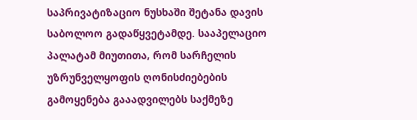საპრივატიზაციო ნუსხაში შეტანა დავის საბოლოო გადაწყვეტამდე. სააპელაციო პალატამ მიუთითა, რომ სარჩელის უზრუნველყოფის ღონისძიებების გამოყენება გააადვილებს საქმეზე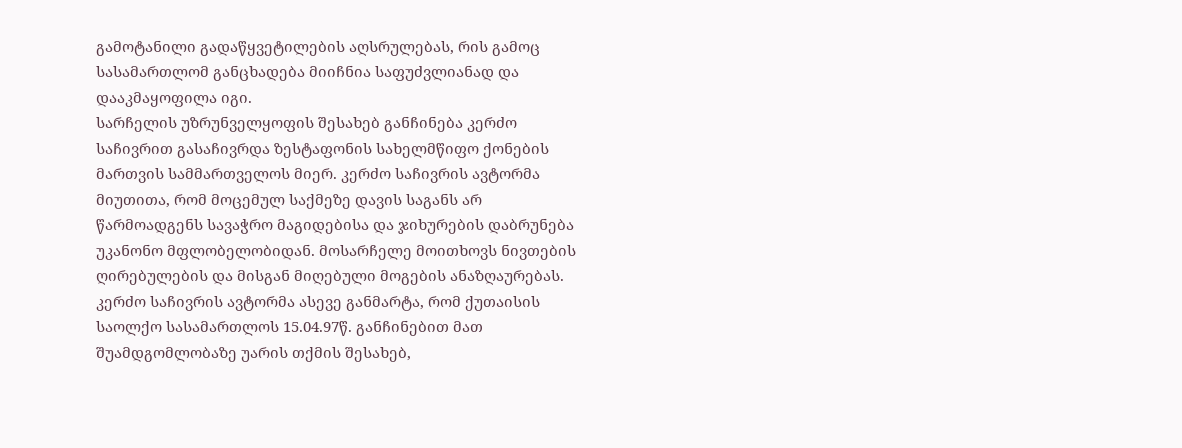გამოტანილი გადაწყვეტილების აღსრულებას, რის გამოც სასამართლომ განცხადება მიიჩნია საფუძვლიანად და დააკმაყოფილა იგი.
სარჩელის უზრუნველყოფის შესახებ განჩინება კერძო საჩივრით გასაჩივრდა ზესტაფონის სახელმწიფო ქონების მართვის სამმართველოს მიერ. კერძო საჩივრის ავტორმა მიუთითა, რომ მოცემულ საქმეზე დავის საგანს არ წარმოადგენს სავაჭრო მაგიდებისა და ჯიხურების დაბრუნება უკანონო მფლობელობიდან. მოსარჩელე მოითხოვს ნივთების ღირებულების და მისგან მიღებული მოგების ანაზღაურებას. კერძო საჩივრის ავტორმა ასევე განმარტა, რომ ქუთაისის საოლქო სასამართლოს 15.04.97წ. განჩინებით მათ შუამდგომლობაზე უარის თქმის შესახებ,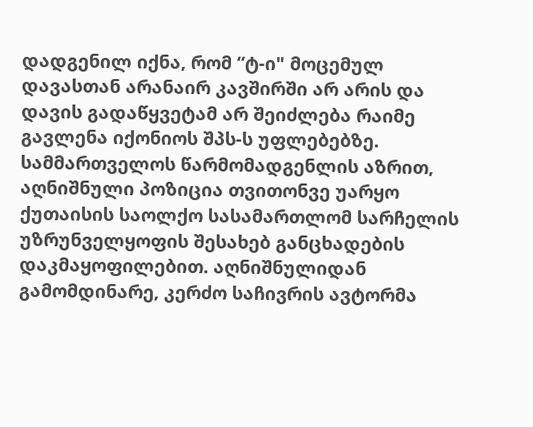დადგენილ იქნა, რომ “ტ-ი" მოცემულ დავასთან არანაირ კავშირში არ არის და დავის გადაწყვეტამ არ შეიძლება რაიმე გავლენა იქონიოს შპს-ს უფლებებზე. სამმართველოს წარმომადგენლის აზრით, აღნიშნული პოზიცია თვითონვე უარყო ქუთაისის საოლქო სასამართლომ სარჩელის უზრუნველყოფის შესახებ განცხადების დაკმაყოფილებით. აღნიშნულიდან გამომდინარე, კერძო საჩივრის ავტორმა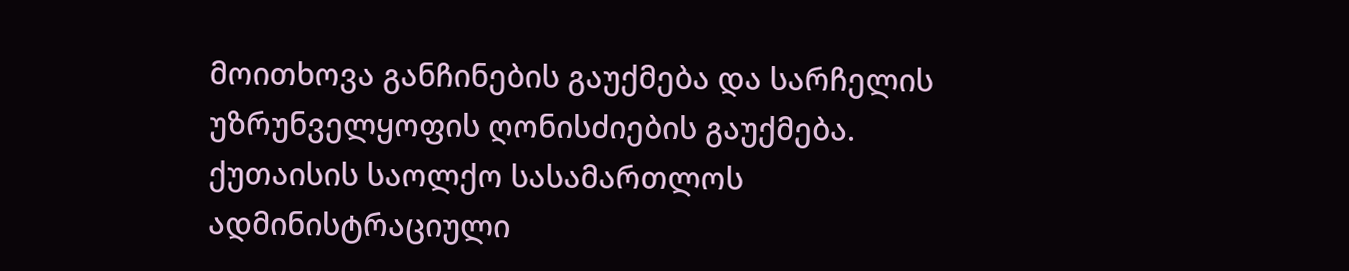მოითხოვა განჩინების გაუქმება და სარჩელის უზრუნველყოფის ღონისძიების გაუქმება.
ქუთაისის საოლქო სასამართლოს ადმინისტრაციული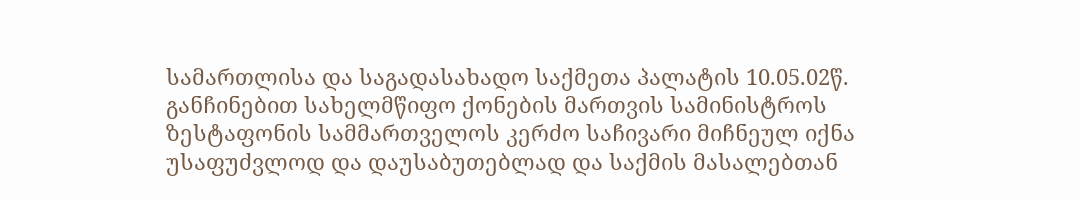სამართლისა და საგადასახადო საქმეთა პალატის 10.05.02წ. განჩინებით სახელმწიფო ქონების მართვის სამინისტროს ზესტაფონის სამმართველოს კერძო საჩივარი მიჩნეულ იქნა უსაფუძვლოდ და დაუსაბუთებლად და საქმის მასალებთან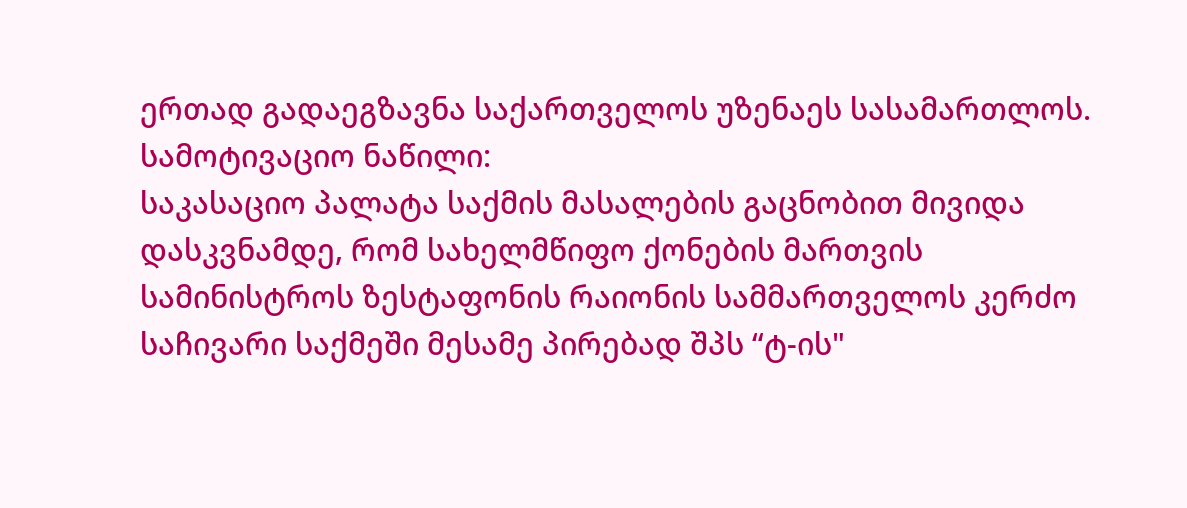ერთად გადაეგზავნა საქართველოს უზენაეს სასამართლოს.
სამოტივაციო ნაწილი:
საკასაციო პალატა საქმის მასალების გაცნობით მივიდა დასკვნამდე, რომ სახელმწიფო ქონების მართვის სამინისტროს ზესტაფონის რაიონის სამმართველოს კერძო საჩივარი საქმეში მესამე პირებად შპს “ტ-ის"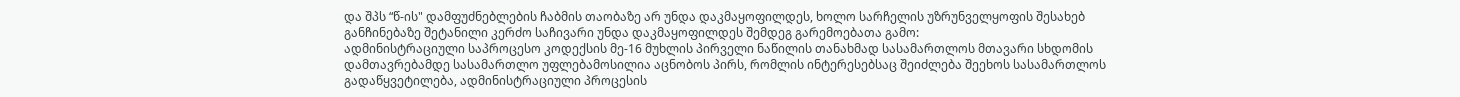და შპს “წ-ის" დამფუძნებლების ჩაბმის თაობაზე არ უნდა დაკმაყოფილდეს, ხოლო სარჩელის უზრუნველყოფის შესახებ განჩინებაზე შეტანილი კერძო საჩივარი უნდა დაკმაყოფილდეს შემდეგ გარემოებათა გამო:
ადმინისტრაციული საპროცესო კოდექსის მე-16 მუხლის პირველი ნაწილის თანახმად სასამართლოს მთავარი სხდომის დამთავრებამდე სასამართლო უფლებამოსილია აცნობოს პირს, რომლის ინტერესებსაც შეიძლება შეეხოს სასამართლოს გადაწყვეტილება, ადმინისტრაციული პროცესის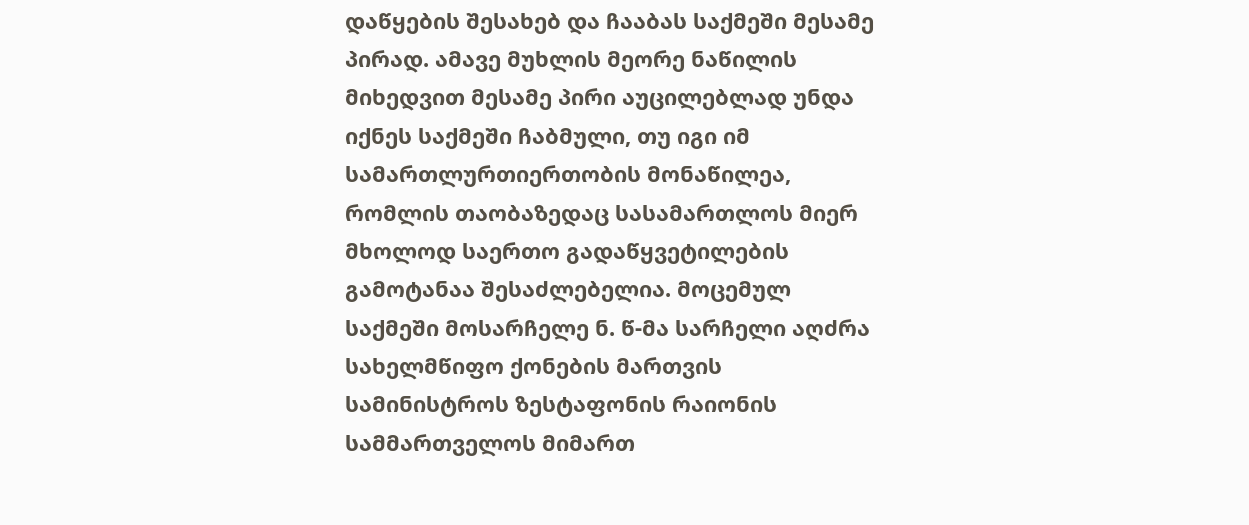დაწყების შესახებ და ჩააბას საქმეში მესამე პირად. ამავე მუხლის მეორე ნაწილის მიხედვით მესამე პირი აუცილებლად უნდა იქნეს საქმეში ჩაბმული, თუ იგი იმ სამართლურთიერთობის მონაწილეა, რომლის თაობაზედაც სასამართლოს მიერ მხოლოდ საერთო გადაწყვეტილების გამოტანაა შესაძლებელია. მოცემულ საქმეში მოსარჩელე ნ. წ-მა სარჩელი აღძრა სახელმწიფო ქონების მართვის სამინისტროს ზესტაფონის რაიონის სამმართველოს მიმართ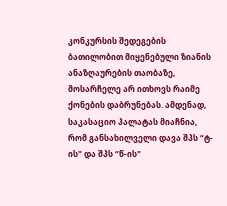კონკურსის შედეგების ბათილობით მიყენებული ზიანის ანაზღაურების თაობაზე, მოსარჩელე არ ითხოვს რაიმე ქონების დაბრუნებას. ამდენად, საკასაციო პალატას მიაჩნია, რომ განსახილველი დავა შპს “ტ-ის" და შპს “წ-ის"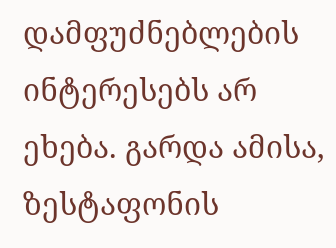დამფუძნებლების ინტერესებს არ ეხება. გარდა ამისა, ზესტაფონის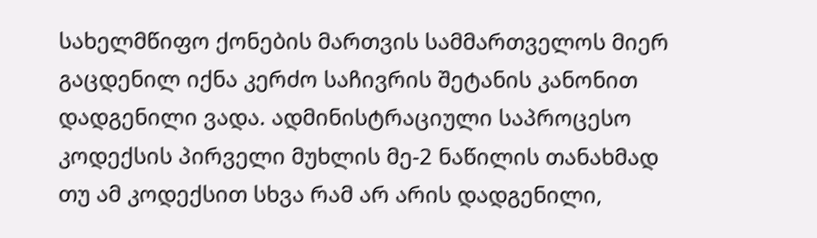სახელმწიფო ქონების მართვის სამმართველოს მიერ გაცდენილ იქნა კერძო საჩივრის შეტანის კანონით დადგენილი ვადა. ადმინისტრაციული საპროცესო კოდექსის პირველი მუხლის მე-2 ნაწილის თანახმად თუ ამ კოდექსით სხვა რამ არ არის დადგენილი,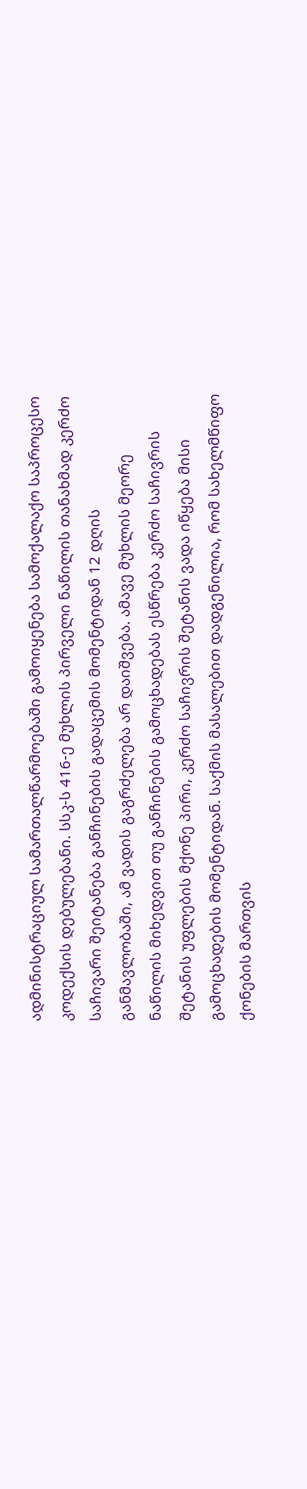ადმინისტრაციულ სამართალწარმოებაში გამოიყენება სამოქალაქო საპროცესო კოდექსის დებულებანი. სსკ-ს 416-ე მუხლის პირველი ნაწილის თანახმად კერძო საჩივარი შეიტანება განჩინების გადაცემის მომენტიდან 12 დღის განმავლობაში, ამ ვადის გაგრძელება არ დაიშვება. ამავე მუხლის მეორე ნაწილის მიხედვით თუ განჩინების გამოცხადებას ესწრება კერძო საჩივრის შეტანის უფლების მქონე პირი, კერძო საჩივრის შეტანის ვადა იწყება მისი გამოცხადების მომენტიდან. საქმის მასალებით დადგენილია, რომ სახელმწიფო ქონების მართვის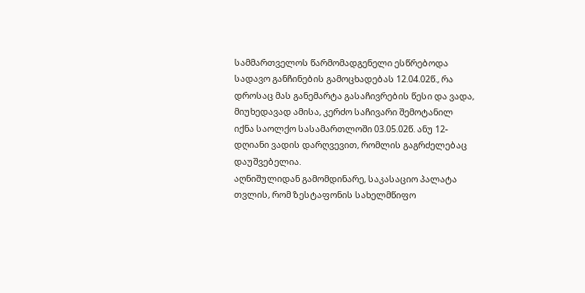სამმართველოს წარმომადგენელი ესწრებოდა სადავო განჩინების გამოცხადებას 12.04.02წ., რა დროსაც მას განემარტა გასაჩივრების წესი და ვადა, მიუხედავად ამისა, კერძო საჩივარი შემოტანილ იქნა საოლქო სასამართლოში 03.05.02წ. ანუ 12-დღიანი ვადის დარღვევით, რომლის გაგრძელებაც დაუშვებელია.
აღნიშულიდან გამომდინარე, საკასაციო პალატა თვლის, რომ ზესტაფონის სახელმწიფო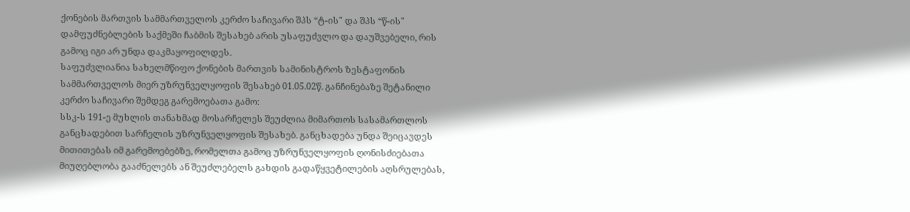ქონების მართვის სამმართველოს კერძო საჩივარი შპს “ტ-ის" და შპს “წ-ის" დამფუძნებლების საქმეში ჩაბმის შესახებ არის უსაფუძვლო და დაუშვებელი, რის გამოც იგი არ უნდა დაკმაყოფილდეს.
საფუძვლიანია სახელმწიფო ქონების მართვის სამინისტროს ზესტაფონის სამმართველოს მიერ უზრუნველყოფის შესახებ 01.05.02წ. განჩინებაზე შეტანილი კერძო საჩივარი შემდეგ გარემოებათა გამო:
სსკ-ს 191-ე მუხლის თანახმად მოსარჩელეს შეუძლია მიმართოს სასამართლოს განცხადებით სარჩელის უზრუნველყოფის შესახებ. განცხადება უნდა შეიცავდეს მითითებას იმ გარემოებებზე, რომელთა გამოც უზრუნველყოფის ღონისძიებათა მიუღებლობა გააძნელებს ან შეუძლებელს გახდის გადაწყვეტილების აღსრულებას,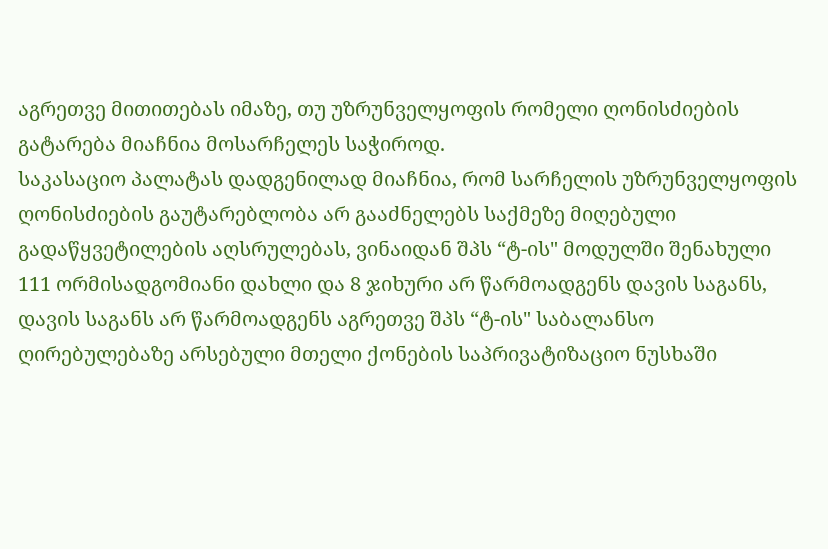აგრეთვე მითითებას იმაზე, თუ უზრუნველყოფის რომელი ღონისძიების გატარება მიაჩნია მოსარჩელეს საჭიროდ.
საკასაციო პალატას დადგენილად მიაჩნია, რომ სარჩელის უზრუნველყოფის ღონისძიების გაუტარებლობა არ გააძნელებს საქმეზე მიღებული გადაწყვეტილების აღსრულებას, ვინაიდან შპს “ტ-ის" მოდულში შენახული 111 ორმისადგომიანი დახლი და 8 ჯიხური არ წარმოადგენს დავის საგანს, დავის საგანს არ წარმოადგენს აგრეთვე შპს “ტ-ის" საბალანსო ღირებულებაზე არსებული მთელი ქონების საპრივატიზაციო ნუსხაში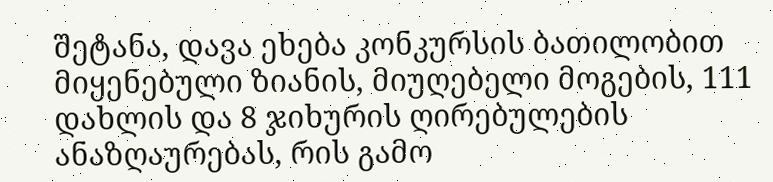შეტანა, დავა ეხება კონკურსის ბათილობით მიყენებული ზიანის, მიუღებელი მოგების, 111 დახლის და 8 ჯიხურის ღირებულების ანაზღაურებას, რის გამო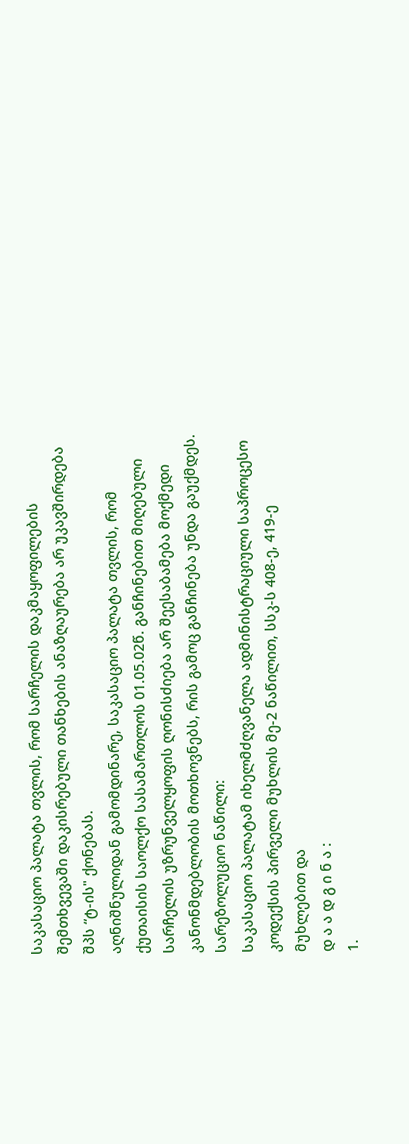საკასაციო პალატა თვლის, რომ სარჩელის დაკმაყოფილების შემთხვევაში დაკისრებული თანხების ანაზღაურება არ უკავშირდება შპს “ტ-ის" ქონებას.
აღნიშნულიდან გამომდინარე, საკასაციო პალატა თვლის, რომ ქუთაისის საოლქო სასამართლოს 01.05.02წ. განჩინებით მიღებული სარჩელის უზრუნველყოფის ღონისძიება არ შეესაბამება მოქმედი კანონმდებლობის მოთხოვნებს, რის გამოც განჩინება უნდა გაუქმდეს.
სარეზოლუციო ნაწილი:
საკასაციო პალატამ იხელმძღვანელა ადმინისტრაციული საპროცესო კოდექსის პირველი მუხლის მე-2 ნაწილით, სსკ-ს 408-ე, 419-ე მუხლებით და
დ ა ა დ გ ი ნ ა :
1.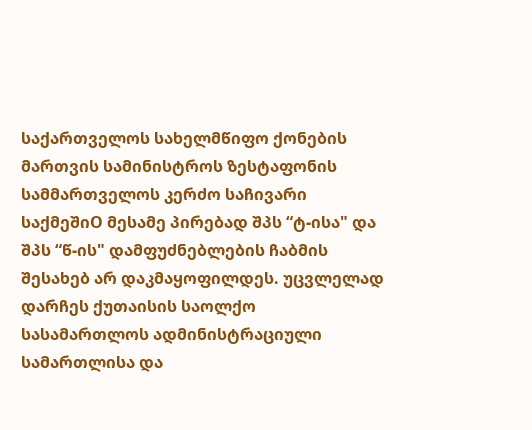საქართველოს სახელმწიფო ქონების მართვის სამინისტროს ზესტაფონის სამმართველოს კერძო საჩივარი საქმეშიO მესამე პირებად შპს “ტ-ისა" და შპს “წ-ის" დამფუძნებლების ჩაბმის შესახებ არ დაკმაყოფილდეს. უცვლელად დარჩეს ქუთაისის საოლქო სასამართლოს ადმინისტრაციული სამართლისა და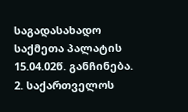საგადასახადო საქმეთა პალატის 15.04.02წ. განჩინება.
2. საქართველოს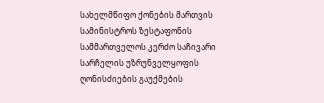სახელმწიფო ქონების მართვის სამინისტროს ზესტაფონის სამმართველოს კერძო საჩივარი სარჩელის უზრუნველყოფის ღონისძიების გაუქმების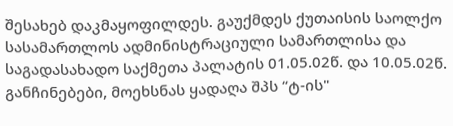შესახებ დაკმაყოფილდეს. გაუქმდეს ქუთაისის საოლქო სასამართლოს ადმინისტრაციული სამართლისა და საგადასახადო საქმეთა პალატის 01.05.02წ. და 10.05.02წ. განჩინებები, მოეხსნას ყადაღა შპს “ტ-ის"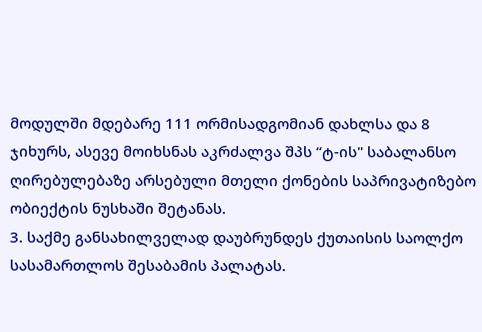მოდულში მდებარე 111 ორმისადგომიან დახლსა და 8 ჯიხურს, ასევე მოიხსნას აკრძალვა შპს “ტ-ის" საბალანსო ღირებულებაზე არსებული მთელი ქონების საპრივატიზებო ობიექტის ნუსხაში შეტანას.
3. საქმე განსახილველად დაუბრუნდეს ქუთაისის საოლქო სასამართლოს შესაბამის პალატას.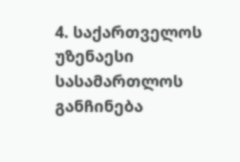4. საქართველოს უზენაესი სასამართლოს განჩინება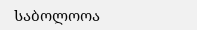საბოლოოა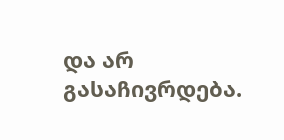და არ გასაჩივრდება.